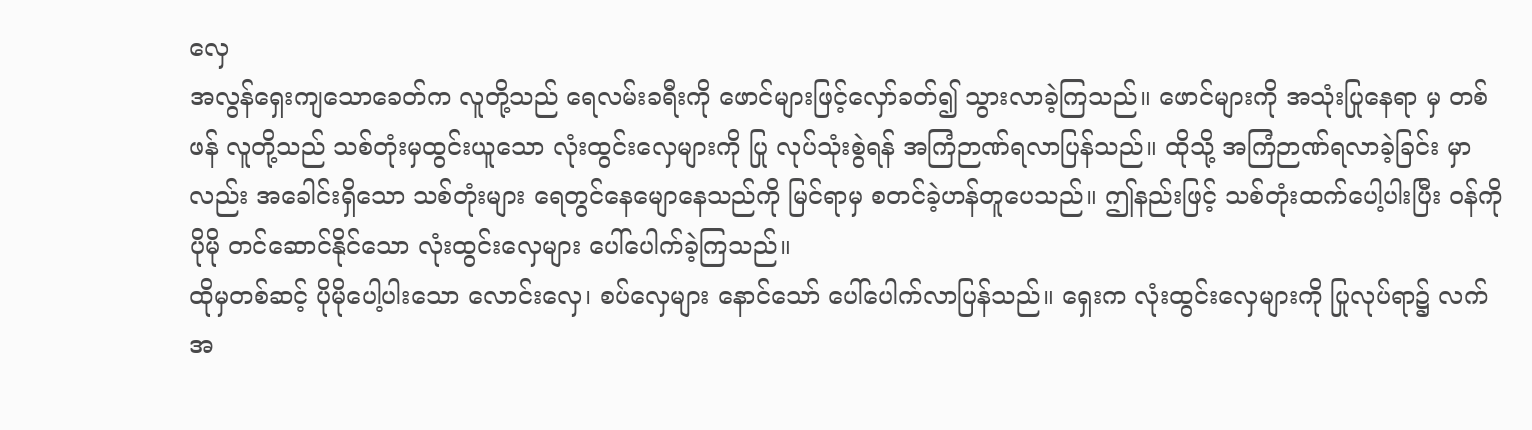လှေ
အလွန်ရှေးကျသောခေတ်က လူတို့သည် ရေလမ်းခရီးကို ဖောင်များဖြင့်လှော်ခတ်၍ သွားလာခဲ့ကြသည်။ ဖောင်များကို အသုံးပြုနေရာ မှ တစ်ဖန် လူတို့သည် သစ်တုံးမှထွင်းယူသော လုံးထွင်းလှေများကို ပြု လုပ်သုံးစွဲရန် အကြံဉာဏ်ရလာပြန်သည်။ ထိုသို့ အကြံဉာဏ်ရလာခဲ့ခြင်း မှာလည်း အခေါင်းရှိသော သစ်တုံးများ ရေတွင်နေမျောနေသည်ကို မြင်ရာမှ စတင်ခဲ့ဟန်တူပေသည်။ ဤနည်းဖြင့် သစ်တုံးထက်ပေါ့ပါးပြီး ဝန်ကို ပိုမို တင်ဆောင်နိုင်သော လုံးထွင်းလှေများ ပေါ်ပေါက်ခဲ့ကြသည်။
ထိုမှတစ်ဆင့် ပိုမိုပေါ့ပါးသော လောင်းလှေ၊ စပ်လှေများ နောင်သော် ပေါ်ပေါက်လာပြန်သည်။ ရှေးက လုံးထွင်းလှေများကို ပြုလုပ်ရာ၌ လက်အ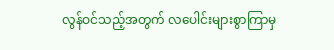လွန်ဝင်သည့်အတွက် လပေါင်းများစွာကြာမှ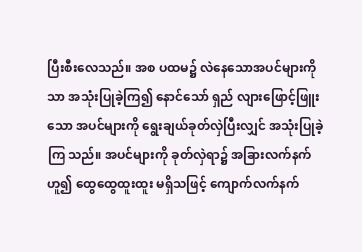ပြီးစီးလေသည်။ အစ ပထမ၌ လဲနေသောအပင်များကိုသာ အသုံးပြုခဲ့ကြ၍ နောင်သော် ရှည် လျားဖြောင့်ဖြူးသော အပင်များကို ရွေးချယ်ခုတ်လှဲပြီးလျှင် အသုံးပြုခဲ့ကြ သည်။ အပင်များကို ခုတ်လှဲရာ၌ အခြားလက်နက်ဟူ၍ ထွေထွေထူးထူး မရှိသဖြင့် ကျောက်လက်နက်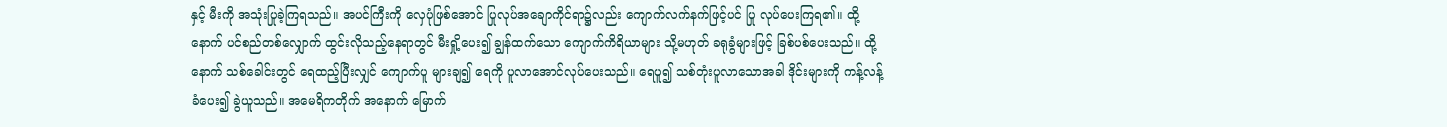နှင့် မီးကို အသုံးပြုခဲ့ကြရသည်။ အပင်ကြီးကို လှေပုံဖြစ်အောင် ပြုလုပ်အချောကိုင်ရာ၌လည်း ကျောက်လက်နက်ဖြင့်ပင် ပြု လုပ်ပေးကြရ၏။ ထို့နောက် ပင်စည်တစ်လျှောက် ထွင်းလိုသည့်နေရာတွင် မီးရှို့ပေး၍ ချွန်ထက်သော ကျောက်ကိရိယာများ သို့မဟုတ် ခရုခွံများဖြင့် ခြစ်ပစ်ပေးသည်။ ထို့နောက် သစ်ခေါင်းတွင် ရေထည့်ပြီးလျှင် ကျောက်ပူ များချ၍ ရေကို ပူလာအောင်လုပ်ပေးသည်။ ရေပူ၍ သစ်တုံးပူလာသောအခါ ဒိုင်းများကို ကန့်လန့်ခံပေး၍ ခွဲယူသည်။ အမေရိကတိုက် အနောက် မြောက်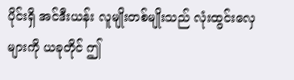ပိုင်းရှိ အင်ဒီးယန်း လူမျိုးတစ်မျိုးသည် လုံးထွင်းလှေများကို ယခုတိုင် ဤ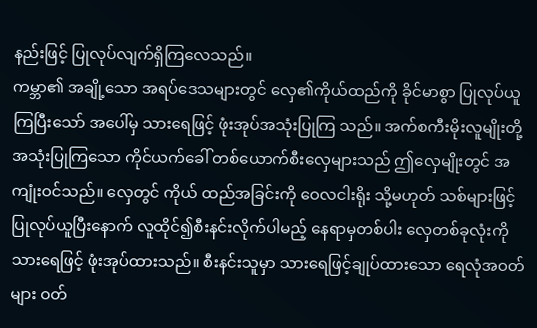နည်းဖြင့် ပြုလုပ်လျက်ရှိကြလေသည်။
ကမ္ဘာ၏ အချို့သော အရပ်ဒေသများတွင် လှေ၏ကိုယ်ထည်ကို ခိုင်မာစွာ ပြုလုပ်ယူကြပြီးသော် အပေါ်မှ သားရေဖြင့် ဖုံးအုပ်အသုံးပြုကြ သည်။ အက်စကီးမိုးလူမျိုးတို့ အသုံးပြုကြသော ကိုင်ယက်ခေါ် တစ်ယောက်စီးလှေများသည် ဤလှေမျိုးတွင် အကျုံးဝင်သည်။ လှေတွင် ကိုယ် ထည်အခြင်းကို ဝေလငါးရိုး သို့မဟုတ် သစ်များဖြင့် ပြုလုပ်ယူပြီးနောက် လူထိုင်၍စီးနင်းလိုက်ပါမည့် နေရာမှတစ်ပါး လှေတစ်ခုလုံးကို သားရေဖြင့် ဖုံးအုပ်ထားသည်။ စီးနင်းသူမှာ သားရေဖြင့်ချုပ်ထားသော ရေလုံအဝတ်များ ဝတ်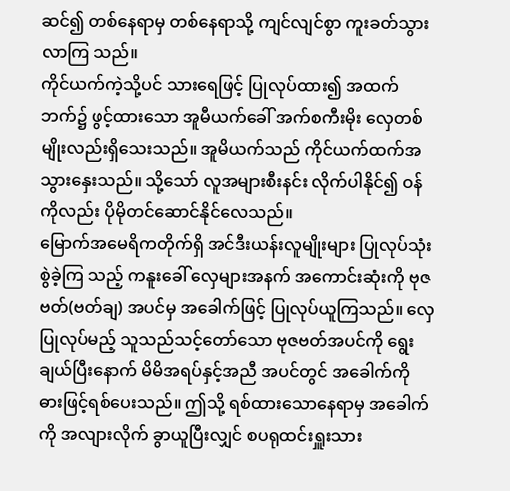ဆင်၍ တစ်နေရာမှ တစ်နေရာသို့ ကျင်လျင်စွာ ကူးခတ်သွားလာကြ သည်။
ကိုင်ယက်ကဲ့သို့ပင် သားရေဖြင့် ပြုလုပ်ထား၍ အထက်ဘက်၌ ဖွင့်ထားသော အူမီယက်ခေါ် အက်စကီးမိုး လှေတစ်မျိုးလည်းရှိသေးသည်။ အူမိယက်သည် ကိုင်ယက်ထက်အသွားနှေးသည်။ သို့သော် လူအများစီးနင်း လိုက်ပါနိုင်၍ ဝန်ကိုလည်း ပိုမိုတင်ဆောင်နိုင်လေသည်။
မြောက်အမေရိကတိုက်ရှိ အင်ဒီးယန်းလူမျိုးများ ပြုလုပ်သုံးစွဲခဲ့ကြ သည့် ကနူးခေါ် လှေများအနက် အကောင်းဆုံးကို ဗုဇဗတ်(ဗတ်ချ) အပင်မှ အခေါက်ဖြင့် ပြုလုပ်ယူကြသည်။ လှေပြုလုပ်မည့် သူသည်သင့်တော်သော ဗုဇဗတ်အပင်ကို ရွေးချယ်ပြီးနောက် မိမိအရပ်နှင့်အညီ အပင်တွင် အခေါက်ကို ဓားဖြင့်ရစ်ပေးသည်။ ဤသို့ ရစ်ထားသောနေရာမှ အခေါက်ကို အလျားလိုက် ခွာယူပြီးလျှင် စပရုထင်းရှူးသား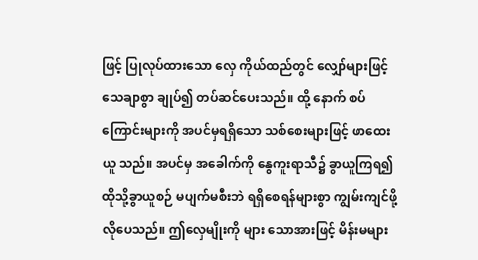ဖြင့် ပြုလုပ်ထားသော လှေ ကိုယ်ထည်တွင် လျှော်များဖြင့် သေချာစွာ ချုပ်၍ တပ်ဆင်ပေးသည်။ ထို့ နောက် စပ်ကြောင်းများကို အပင်မှရရှိသော သစ်စေးများဖြင့် ဖာထေးယူ သည်။ အပင်မှ အခေါက်ကို နွေကူးရာသီ၌ ခွာယူကြရ၍ ထိုသို့ခွာယူစဉ် မပျက်မစီးဘဲ ရရှိစေရန်များစွာ ကျွမ်းကျင်ဖို့လိုပေသည်။ ဤလှေမျိုးကို များ သောအားဖြင့် မိန်းမများ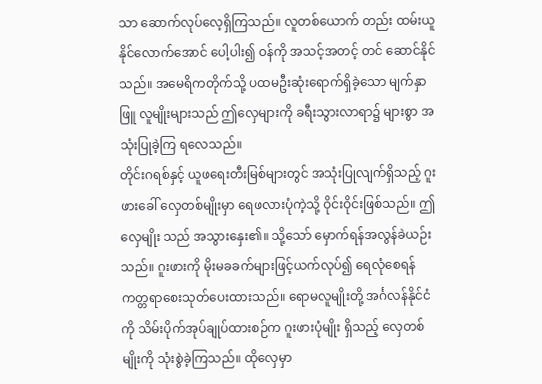သာ ဆောက်လုပ်လေ့ရှိကြသည်။ လူတစ်ယောက် တည်း ထမ်းယူနိုင်လောက်အောင် ပေါ့ပါး၍ ဝန်ကို အသင့်အတင့် တင် ဆောင်နိုင်သည်။ အမေရိကတိုက်သို့ ပထမဦးဆုံးရောက်ရှိခဲ့သော မျက်နှာဖြူ လူမျိုးများသည် ဤလှေများကို ခရီးသွားလာရာ၌ များစွာ အသုံးပြုခဲ့ကြ ရလေသည်။
တိုင်းဂရစ်နှင့် ယူဖရေးတီးမြစ်များတွင် အသုံးပြုလျက်ရှိသည့် ဂူးဖားခေါ် လှေတစ်မျိုးမှာ ရေဖလားပုံကဲ့သို့ ဝိုင်းဝိုင်းဖြစ်သည်။ ဤလှေမျိုး သည် အသွားနှေး၏။ သို့သော် မှောက်ရန်အလွန်ခဲယဉ်းသည်။ ဂူးဖားကို မိုးမခခက်များဖြင့်ယက်လုပ်၍ ရေလုံစေရန် ကတ္တရာစေးသုတ်ပေးထားသည်။ ရောမလူမျိုးတို့ အင်္ဂလန်နိုင်ငံကို သိမ်းပိုက်အုပ်ချုပ်ထားစဉ်က ဂူးဖားပုံမျိုး ရှိသည့် လှေတစ်မျိုးကို သုံးစွဲခဲ့ကြသည်။ ထိုလှေမှာ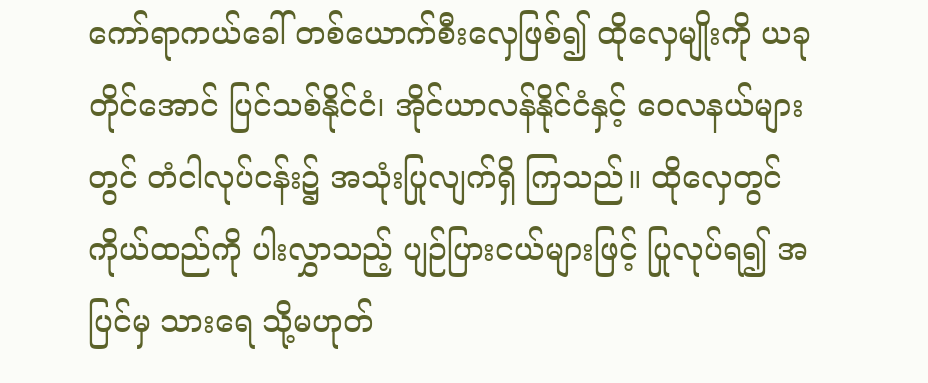ကော်ရာကယ်ခေါ် တစ်ယောက်စီးလှေဖြစ်၍ ထိုလှေမျိုးကို ယခုတိုင်အောင် ပြင်သစ်နိုင်ငံ၊ အိုင်ယာလန်နိုင်ငံနှင့် ဝေလနယ်များတွင် တံငါလုပ်ငန်း၌ အသုံးပြုလျက်ရှိ ကြသည်။ ထိုလှေတွင် ကိုယ်ထည်ကို ပါးလွှာသည့် ပျဉ်ပြားငယ်များဖြင့် ပြုလုပ်ရ၍ အပြင်မှ သားရေ သို့မဟုတ်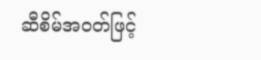ဆီစိမ်အဝတ်ဖြင့်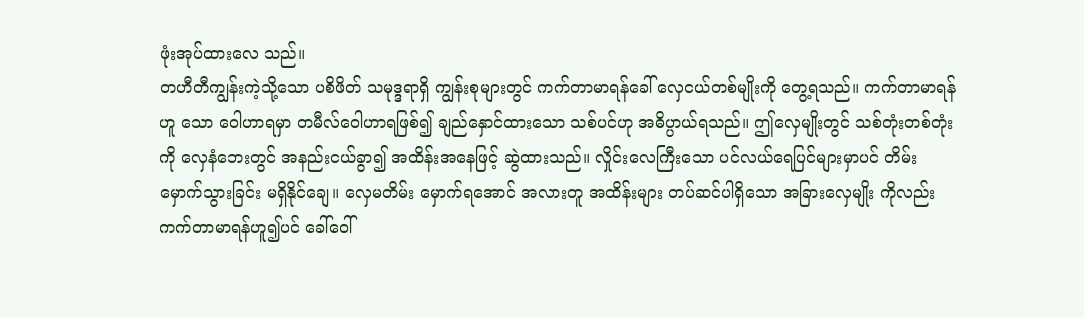ဖုံးအုပ်ထားလေ သည်။
တဟီတီကျွန်းကဲ့သို့သော ပစိဖိတ် သမုဒ္ဒရာရှိ ကျွန်းစုများတွင် ကက်တာမာရန်ခေါ် လှေငယ်တစ်မျိုးကို တွေ့ရသည်။ ကက်တာမာရန်ဟူ သော ဝေါဟာရမှာ တမီလ်ဝေါဟာရဖြစ်၍ ချည်နှောင်ထားသော သစ်ပင်ဟု အဓိပ္ပာယ်ရသည်။ ဤလှေမျိုးတွင် သစ်တုံးတစ်တုံးကို လှေနံဘေးတွင် အနည်းငယ်ခွာ၍ အထိန်းအနေဖြင့် ဆွဲထားသည်။ လှိုင်းလေကြီးသော ပင်လယ်ရေပြင်များမှာပင် တိမ်းမှောက်သွားခြင်း မရှိနိုင်ချေ။ လှေမတိမ်း မှောက်ရအောင် အလားတူ အထိန်းများ တပ်ဆင်ပါရှိသော အခြားလှေမျိုး ကိုလည်း ကက်တာမာရန်ဟူ၍ပင် ခေါ်ဝေါ်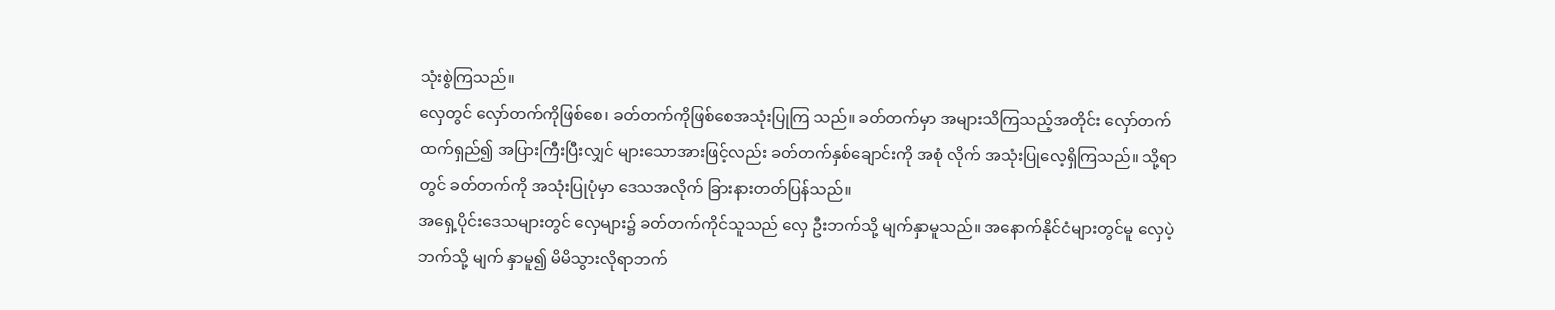သုံးစွဲကြသည်။
လှေတွင် လှော်တက်ကိုဖြစ်စေ၊ ခတ်တက်ကိုဖြစ်စေအသုံးပြုကြ သည်။ ခတ်တက်မှာ အများသိကြသည့်အတိုင်း လှော်တက်ထက်ရှည်၍ အပြားကြီးပြီးလျှင် များသောအားဖြင့်လည်း ခတ်တက်နှစ်ချောင်းကို အစုံ လိုက် အသုံးပြုလေ့ရှိကြသည်။ သို့ရာတွင် ခတ်တက်ကို အသုံးပြုပုံမှာ ဒေသအလိုက် ခြားနားတတ်ပြန်သည်။
အရှေ့ပိုင်းဒေသများတွင် လှေများ၌ ခတ်တက်ကိုင်သူသည် လှေ ဦးဘက်သို့ မျက်နှာမူသည်။ အနောက်နိုင်ငံများတွင်မူ လှေပဲ့ဘက်သို့ မျက် နှာမူ၍ မိမိသွားလိုရာဘက်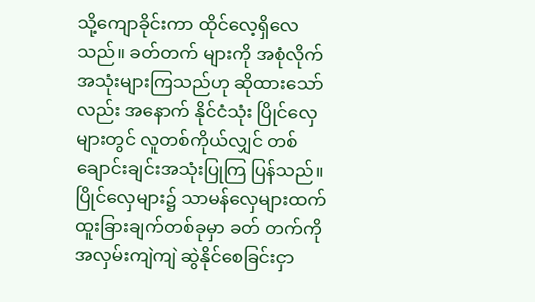သို့ကျောခိုင်းကာ ထိုင်လေ့ရှိလေသည်။ ခတ်တက် များကို အစုံလိုက် အသုံးများကြသည်ဟု ဆိုထားသော်လည်း အနောက် နိုင်ငံသုံး ပြိုင်လှေများတွင် လူတစ်ကိုယ်လျှင် တစ်ချောင်းချင်းအသုံးပြုကြ ပြန်သည်။ ပြိုင်လှေများ၌ သာမန်လှေများထက် ထူးခြားချက်တစ်ခုမှာ ခတ် တက်ကို အလှမ်းကျဲကျဲ ဆွဲနိုင်စေခြင်းငှာ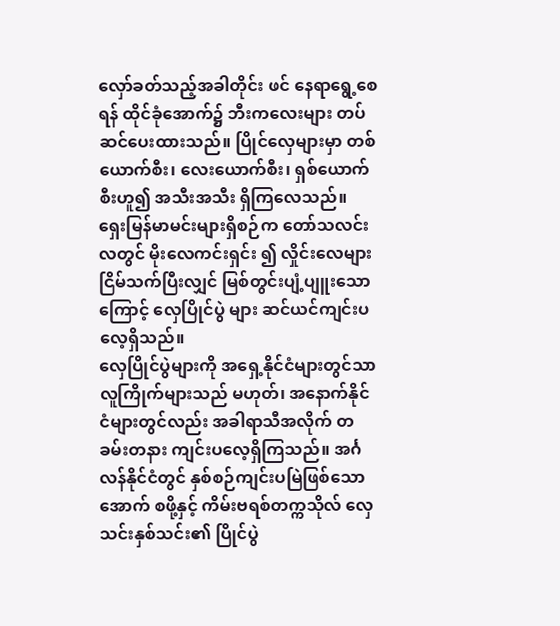လှော်ခတ်သည့်အခါတိုင်း ဖင် နေရာရွေ့စေရန် ထိုင်ခုံအောက်၌ ဘီးကလေးများ တပ်ဆင်ပေးထားသည်။ ပြိုင်လှေများမှာ တစ်ယောက်စီး၊ လေးယောက်စီး၊ ရှစ်ယောက်စီးဟူ၍ အသီးအသီး ရှိကြလေသည်။
ရှေးမြန်မာမင်းများရှိစဉ်က တော်သလင်းလတွင် မိုးလေကင်းရှင်း ၍ လှိုင်းလေများ ငြိမ်သက်ပြီးလျှင် မြစ်တွင်းပျံ့ပျူးသောကြောင့် လှေပြိုင်ပွဲ များ ဆင်ယင်ကျင်းပလေ့ရှိသည်။
လှေပြိုင်ပွဲများကို အရှေ့နိုင်ငံများတွင်သာ လူကြိုက်များသည် မဟုတ်၊ အနောက်နိုင်ငံများတွင်လည်း အခါရာသီအလိုက် တခမ်းတနား ကျင်းပလေ့ရှိကြသည်။ အင်္ဂလန်နိုင်ငံတွင် နှစ်စဉ်ကျင်းပမြဲဖြစ်သော အောက် စဖို့နှင့် ကိမ်းဗရစ်တက္ကသိုလ် လှေသင်းနှစ်သင်း၏ ပြိုင်ပွဲ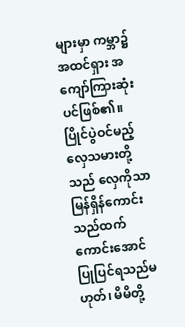များမှာ ကမ္ဘာ၌ အထင်ရှား အကျော်ကြားဆုံးပင်ဖြစ်၏။ ပြိုင်ပွဲဝင်မည့် လှေသမားတို့သည် လှေကိုသာ မြန်ရှိန်ကောင်းသည်ထက်ကောင်းအောင် ပြုပြင်ရသည်မဟုတ်၊ မိမိတို့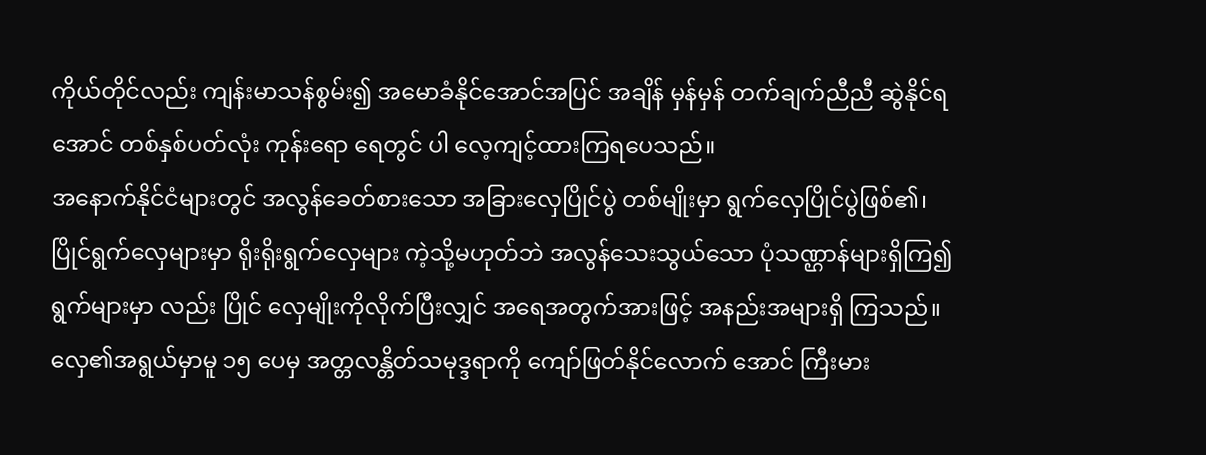ကိုယ်တိုင်လည်း ကျန်းမာသန်စွမ်း၍ အမောခံနိုင်အောင်အပြင် အချိန် မှန်မှန် တက်ချက်ညီညီ ဆွဲနိုင်ရအောင် တစ်နှစ်ပတ်လုံး ကုန်းရော ရေတွင် ပါ လေ့ကျင့်ထားကြရပေသည်။
အနောက်နိုင်ငံများတွင် အလွန်ခေတ်စားသော အခြားလှေပြိုင်ပွဲ တစ်မျိုးမှာ ရွက်လှေပြိုင်ပွဲဖြစ်၏၊ ပြိုင်ရွက်လှေများမှာ ရိုးရိုးရွက်လှေများ ကဲ့သို့မဟုတ်ဘဲ အလွန်သေးသွယ်သော ပုံသဏ္ဌာန်များရှိကြ၍ ရွက်များမှာ လည်း ပြိုင် လှေမျိုးကိုလိုက်ပြီးလျှင် အရေအတွက်အားဖြင့် အနည်းအများရှိ ကြသည်။ လှေ၏အရွယ်မှာမူ ၁၅ ပေမှ အတ္တလန္တိတ်သမုဒ္ဒရာကို ကျော်ဖြတ်နိုင်လောက် အောင် ကြီးမား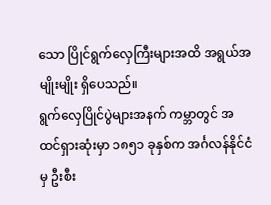သော ပြိုင်ရွက်လှေကြီးများအထိ အရွယ်အမျိုးမျိုး ရှိပေသည်။
ရွက်လှေပြိုင်ပွဲများအနက် ကမ္ဘာတွင် အထင်ရှားဆုံးမှာ ၁၈၅၁ ခုနှစ်က အင်္ဂလန်နိုင်ငံမှ ဦးစီး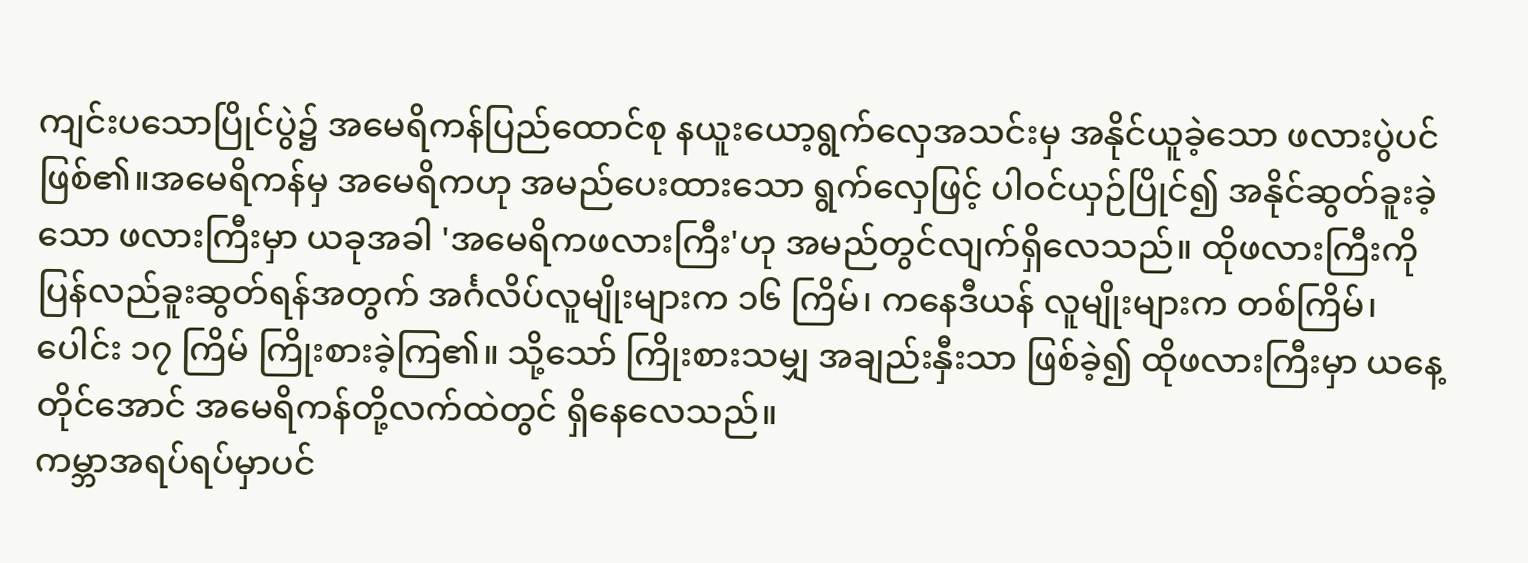ကျင်းပသောပြိုင်ပွဲ၌ အမေရိကန်ပြည်ထောင်စု နယူးယော့ရွက်လှေအသင်းမှ အနိုင်ယူခဲ့သော ဖလားပွဲပင်ဖြစ်၏။အမေရိကန်မှ အမေရိကဟု အမည်ပေးထားသော ရွက်လှေဖြင့် ပါဝင်ယှဉ်ပြိုင်၍ အနိုင်ဆွတ်ခူးခဲ့သော ဖလားကြီးမှာ ယခုအခါ 'အမေရိကဖလားကြီး'ဟု အမည်တွင်လျက်ရှိလေသည်။ ထိုဖလားကြီးကို ပြန်လည်ခူးဆွတ်ရန်အတွက် အင်္ဂလိပ်လူမျိုးများက ၁၆ ကြိမ်၊ ကနေဒီယန် လူမျိုးများက တစ်ကြိမ်၊ ပေါင်း ၁၇ ကြိမ် ကြိုးစားခဲ့ကြ၏။ သို့သော် ကြိုးစားသမျှ အချည်းနှီးသာ ဖြစ်ခဲ့၍ ထိုဖလားကြီးမှာ ယနေ့တိုင်အောင် အမေရိကန်တို့လက်ထဲတွင် ရှိနေလေသည်။
ကမ္ဘာအရပ်ရပ်မှာပင်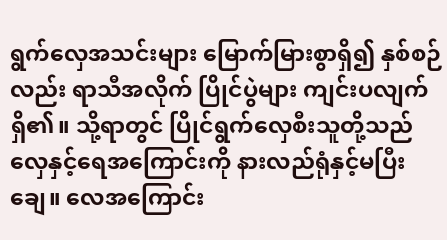ရွက်လှေအသင်းများ မြောက်မြားစွာရှိ၍ နှစ်စဉ်လည်း ရာသီအလိုက် ပြိုင်ပွဲများ ကျင်းပလျက်ရှိ၏။ သို့ရာတွင် ပြိုင်ရွက်လှေစီးသူတို့သည် လှေနှင့်ရေအကြောင်းကို နားလည်ရုံနှင့်မပြီးချေ။ လေအကြောင်း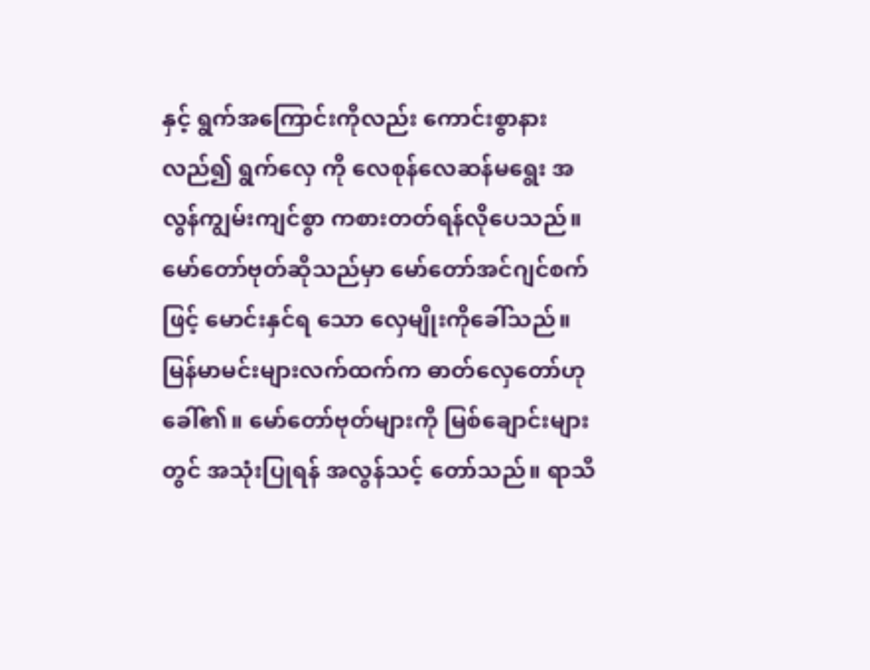နှင့် ရွက်အကြောင်းကိုလည်း ကောင်းစွာနားလည်၍ ရွက်လှေ ကို လေစုန်လေဆန်မရွေး အလွန်ကျွမ်းကျင်စွာ ကစားတတ်ရန်လိုပေသည်။ မော်တော်ဗုတ်ဆိုသည်မှာ မော်တော်အင်ဂျင်စက်ဖြင့် မောင်းနှင်ရ သော လှေမျိုးကိုခေါ်သည်။ မြန်မာမင်းများလက်ထက်က ဓာတ်လှေတော်ဟု ခေါ်၏။ မော်တော်ဗုတ်များကို မြစ်ချောင်းများတွင် အသုံးပြုရန် အလွန်သင့် တော်သည်။ ရာသီ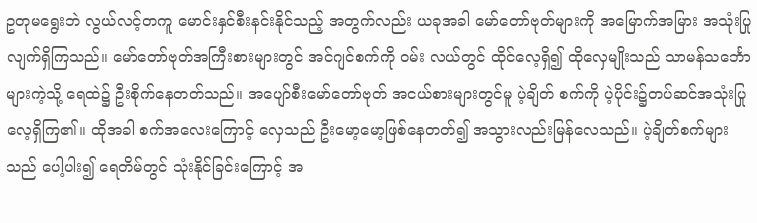ဥတုမရွေးဘဲ လွယ်လင့်တကူ မောင်းနှင်စီးနင်းနိုင်သည့် အတွက်လည်း ယခုအခါ မော်တော်ဗုတ်များကို အမြောက်အမြား အသုံးပြု လျက်ရှိကြသည်။ မော်တော်ဗုတ်အကြီးစားများတွင် အင်ဂျင်စက်ကို ဝမ်း လယ်တွင် ထိုင်လေ့ရှိ၍ ထိုလှေမျိုးသည် သာမန်သင်္ဘောများကဲ့သို့ ရေထဲ၌ ဦးစိုက်နေတတ်သည်။ အပျော်စီးမော်တော်ဗုတ် အငယ်စားများတွင်မူ ပဲ့ချိတ် စက်ကို ပဲ့ပိုင်း၌တပ်ဆင်အသုံးပြုလေ့ရှိကြ၏။ ထိုအခါ စက်အလေးကြောင့် လှေသည် ဦးမော့မော့ဖြစ်နေတတ်၍ အသွားလည်းမြန်လေသည်။ ပဲ့ချိတ်စက်များသည် ပေါ့ပါး၍ ရေတိမ်တွင် သုံးနိုင်ခြင်းကြောင့် အ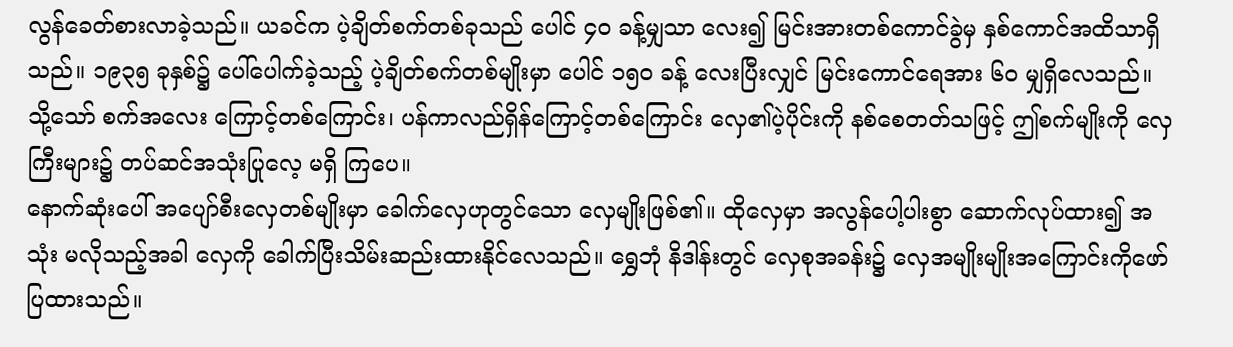လွန်ခေတ်စားလာခဲ့သည်။ ယခင်က ပဲ့ချိတ်စက်တစ်ခုသည် ပေါင် ၄ဝ ခန့်မျှသာ လေး၍ မြင်းအားတစ်ကောင်ခွဲမှ နှစ်ကောင်အထိသာရှိသည်။ ၁၉၃၅ ခုနှစ်၌ ပေါ်ပေါက်ခဲ့သည့် ပဲ့ချိတ်စက်တစ်မျိုးမှာ ပေါင် ၁၅ဝ ခန့် လေးပြီးလျှင် မြင်းကောင်ရေအား ၆ဝ မျှရှိလေသည်။ သို့သော် စက်အလေး ကြောင့်တစ်ကြောင်း၊ ပန်ကာလည်ရှိန်ကြောင့်တစ်ကြောင်း လှေ၏ပဲ့ပိုင်းကို နစ်စေတတ်သဖြင့် ဤစက်မျိုးကို လှေကြီးများ၌ တပ်ဆင်အသုံးပြုလေ့ မရှိ ကြပေ။
နောက်ဆုံးပေါ် အပျော်စီးလှေတစ်မျိုးမှာ ခေါက်လှေဟုတွင်သော လှေမျိုးဖြစ်၏။ ထိုလှေမှာ အလွန်ပေါ့ပါးစွာ ဆောက်လုပ်ထား၍ အသုံး မလိုသည့်အခါ လှေကို ခေါက်ပြီးသိမ်းဆည်းထားနိုင်လေသည်။ ရွှေဘုံ နိဒါန်းတွင် လှေစုအခန်း၌ လှေအမျိုးမျိုးအကြောင်းကိုဖော်ပြထားသည်။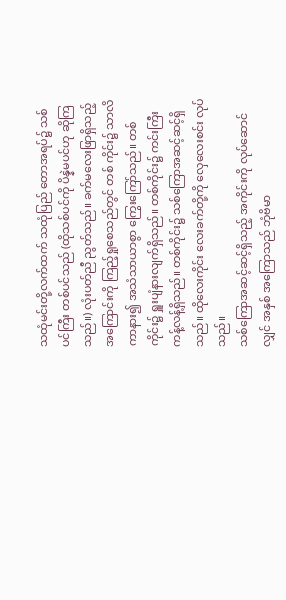သထုံမင်းတို့လက်ထက် သထုံပြည် တောအရပ်၌ သစ်ပင်ကြီး တစ်ပင်သည် (ထိုသစ်ပင်ကို ပိန္နဲမပင်ဟု ဆိုကြသည်။) လုံးပတ်ညီ ညွတ်သည်။ ခက်မလေးဖြာရှိသည့်အကြောင်းကို ကြည့်ရှုစေသည်တွင် တစ် ကိုင်း၌ သာလိကာနား၍ အသံသာယာစွာ ကြွေးကြော်သည်။ တစ်ကိုင်း၌ ရှူးပျံနားလျက်ရှိသည်။ တစ်ကိုင်း၌ ကင်းကြီးကန့်လန့်ရှိသည်။ တစ်ကိုင်း၌ သစ်ကြောအဆင့်ဆင့်ရှိသည်။ ထိုလေးကိုင်း လေးခက်တို့ကို လှေလေးစင်း လုပ်သည်။
သစ်ကြောအဆင့်ဆင့်ရှိသည့် အကိုင်းကို လုပ်ဆောင်လျှင် အနှစ် အကြောသည် ဘုံဗိမာ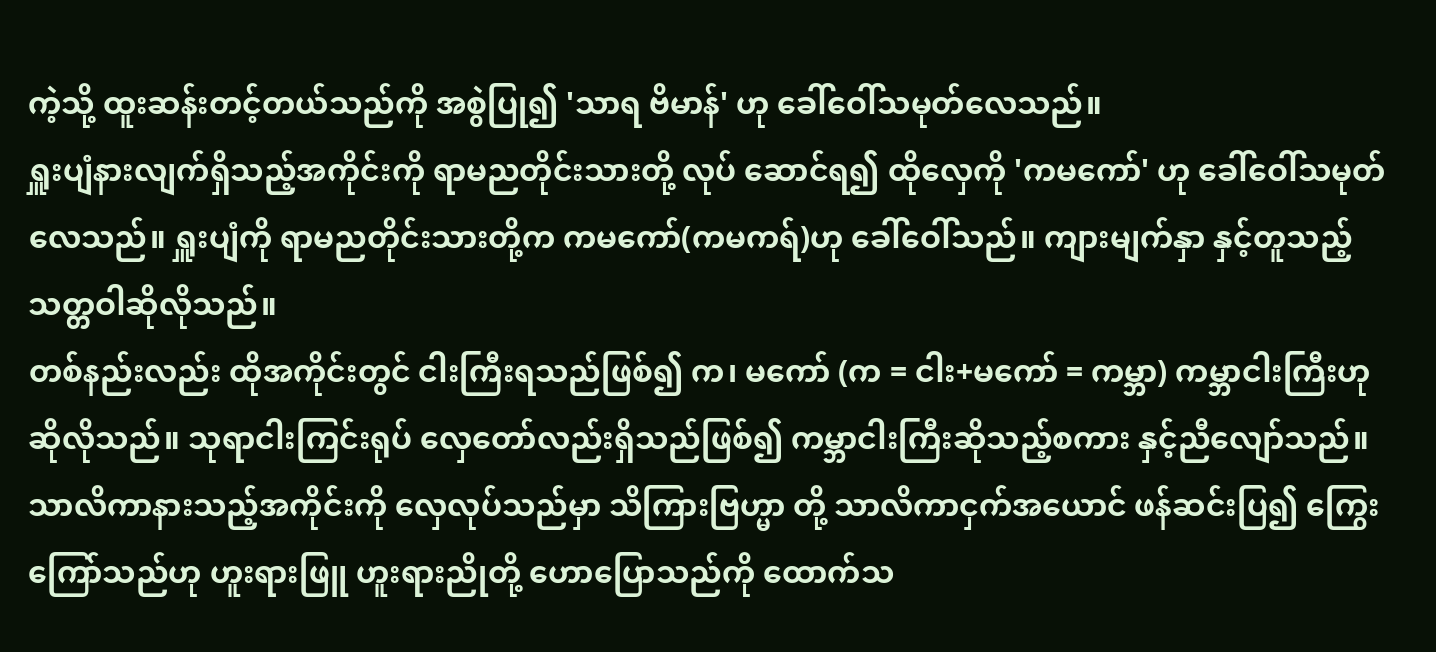ကဲ့သို့ ထူးဆန်းတင့်တယ်သည်ကို အစွဲပြု၍ 'သာရ ဗိမာန်' ဟု ခေါ်ဝေါ်သမုတ်လေသည်။
ရှူးပျံနားလျက်ရှိသည့်အကိုင်းကို ရာမညတိုင်းသားတို့ လုပ် ဆောင်ရ၍ ထိုလှေကို 'ကမကော်' ဟု ခေါ်ဝေါ်သမုတ်လေသည်။ ရှူးပျံကို ရာမညတိုင်းသားတို့က ကမကော်(ကမကရ်)ဟု ခေါ်ဝေါ်သည်။ ကျားမျက်နှာ နှင့်တူသည့် သတ္တဝါဆိုလိုသည်။
တစ်နည်းလည်း ထိုအကိုင်းတွင် ငါးကြီးရသည်ဖြစ်၍ က၊ မကော် (က = ငါး+မကော် = ကမ္ဘာ) ကမ္ဘာငါးကြီးဟု ဆိုလိုသည်။ သုရာငါးကြင်းရုပ် လှေတော်လည်းရှိသည်ဖြစ်၍ ကမ္ဘာငါးကြီးဆိုသည့်စကား နှင့်ညီလျော်သည်။
သာလိကာနားသည့်အကိုင်းကို လှေလုပ်သည်မှာ သိကြားဗြဟ္မာ တို့ သာလိကာငှက်အယောင် ဖန်ဆင်းပြ၍ ကြွေးကြော်သည်ဟု ဟူးရားဖြူ ဟူးရားညိုတို့ ဟောပြောသည်ကို ထောက်သ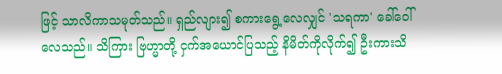ဖြင့် သာလိကာသမုတ်သည်။ ရှည်လျား၍ စကားရွေ့လေလျှင် 'သရကာ' ခေါ်ဝေါ်လေသည်။ သိကြား ဗြဟ္မာတို့ ငှက်အယောင်ပြသည့် နိမိတ်ကိုလိုက်၍ ဦးကားသိ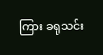ကြား ခရုသင်း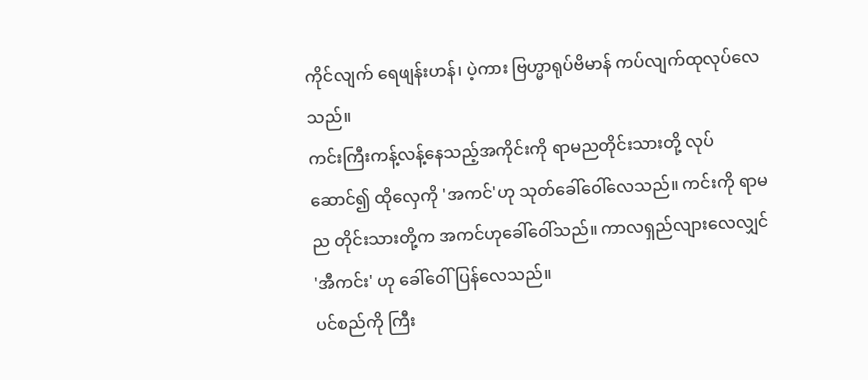ကိုင်လျက် ရေဖျန်းဟန်၊ ပဲ့ကား ဗြဟ္မာရုပ်ဗိမာန် ကပ်လျက်ထုလုပ်လေ သည်။
ကင်းကြီးကန့်လန့်နေသည့်အကိုင်းကို ရာမညတိုင်းသားတို့ လုပ် ဆောင်၍ ထိုလှေကို 'အကင်'ဟု သုတ်ခေါ်ဝေါ်လေသည်။ ကင်းကို ရာမည တိုင်းသားတို့က အကင်ဟုခေါ်ဝေါ်သည်။ ကာလရှည်လျားလေလျှင် 'အီကင်း' ဟု ခေါ်ဝေါ်ပြန်လေသည်။
ပင်စည်ကို ကြီး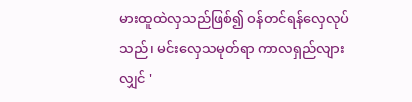မားထူထဲလှသည်ဖြစ်၍ ဝန်တင်ရန်လှေလုပ်သည်၊ မင်းလှေသမုတ်ရာ ကာလရှည်လျားလျှင် '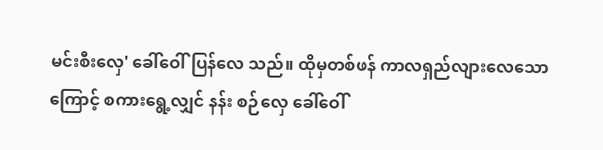မင်းစီးလှေ' ခေါ်ဝေါ်ပြန်လေ သည်။ ထိုမှတစ်ဖန် ကာလရှည်လျားလေသောကြောင့် စကားရွေ့လျှင် နန်း စဉ်လှေ ခေါ်ဝေါ်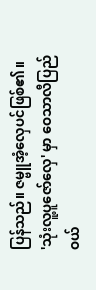ပြန်သည်။ ဇမ္ဗူအံ့လှေပင်ဖြစ်၏။
'သုံးလူ့ပူဇော်လှေ' မှာ ဝေသာလီပြည်ဝယ်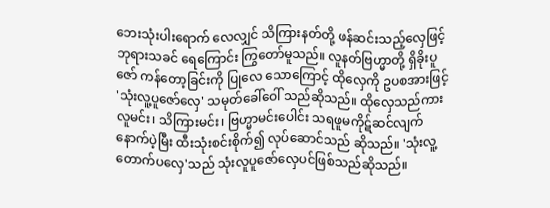ဘေးသုံးပါးရောက် လေလျှင် သိကြားနတ်တို့ ဖန်ဆင်းသည့်လှေဖြင့် ဘုရားသခင် ရေကြောင်း ကြွတော်မူသည်။ လူနတ်ဗြဟ္မာတို့ ရှိခိုးပူဇော် ကန်တော့ခြင်းကို ပြုလေ သောကြောင့် ထိုလှေကို ဥပစအားဖြင့် 'သုံးလူ့ပူဇော်လှေ' သမုတ်ခေါ်ဝေါ် သည်ဆိုသည်။ ထိုလှေသည်ကား လူမင်း၊ သိကြားမင်း၊ ဗြဟ္မာမင်းပေါင်း သရဖူမကိုဋ်ဆင်လျက် နောက်ပဲ့မြီး ထီးသုံးစင်းစိုက်၍ လုပ်ဆောင်သည် ဆိုသည်။ 'သုံးလူ့တောက်ပလှေ'သည် သုံးလူပူဇော်လှေပင်ဖြစ်သည်ဆိုသည်။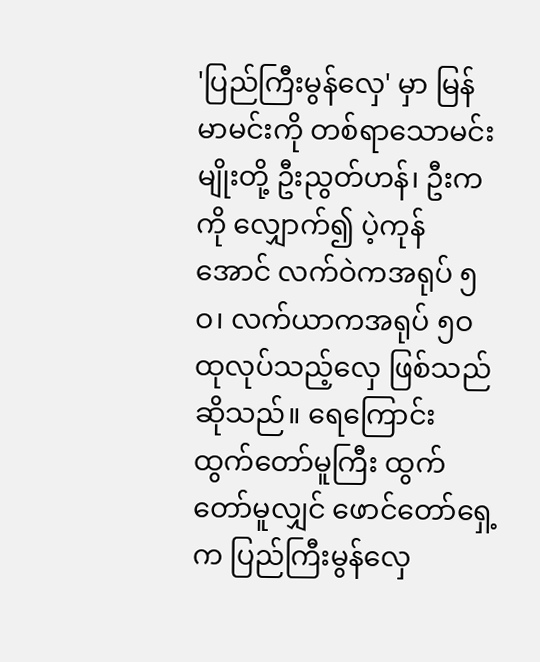'ပြည်ကြီးမွန်လှေ' မှာ မြန်မာမင်းကို တစ်ရာသောမင်းမျိုးတို့ ဦးညွတ်ဟန်၊ ဦးကကို လျှောက်၍ ပဲ့ကုန်အောင် လက်ဝဲကအရုပ် ၅ဝ၊ လက်ယာကအရုပ် ၅ဝ ထုလုပ်သည့်လှေ ဖြစ်သည်ဆိုသည်။ ရေကြောင်း ထွက်တော်မူကြီး ထွက်တော်မူလျှင် ဖောင်တော်ရှေ့က ပြည်ကြီးမွန်လှေ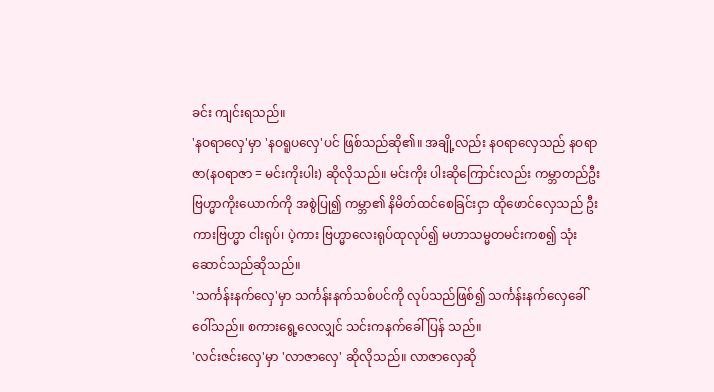ခင်း ကျင်းရသည်။
'နဝရာလှေ'မှာ 'နဝရူပလှေ'ပင် ဖြစ်သည်ဆို၏။ အချို့လည်း နဝရာလှေသည် နဝရာဇာ(နဝရာဇာ = မင်းကိုးပါး) ဆိုလိုသည်။ မင်းကိုး ပါးဆိုကြောင်းလည်း ကမ္ဘာတည်ဦးဗြဟ္မာကိုးယောက်ကို အစွဲပြု၍ ကမ္ဘာ၏ နိမိတ်ထင်စေခြင်းငှာ ထိုဖောင်လှေသည် ဦးကားဗြဟ္မာ ငါးရုပ်၊ ပဲ့ကား ဗြဟ္မာလေးရုပ်ထုလုပ်၍ မဟာသမ္မတမင်းကစ၍ သုံးဆောင်သည်ဆိုသည်။
'သင်္ကန်းနက်လှေ'မှာ သင်္ကန်းနက်သစ်ပင်ကို လုပ်သည်ဖြစ်၍ သင်္ကန်းနက်လှေခေါ်ဝေါ်သည်။ စကားရွေ့လေလျှင် သင်းကနက်ခေါ်ပြန် သည်။
'လင်းဇင်းလှေ'မှာ 'လာဇာလှေ' ဆိုလိုသည်။ လာဇာလှေဆို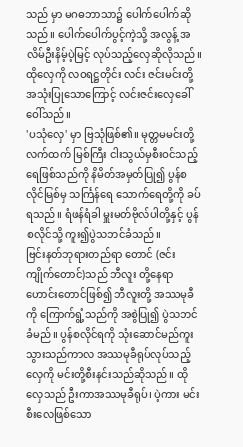သည် မှာ မဂဓဘာသာ၌ ပေါက်ပေါက်ဆိုသည်။ ပေါက်ပေါက်ပွင့်ကဲ့သို့ အလွန့် အလိမ်ဦးနိမ့်ပဲ့မြင့် လုပ်သည့်လှေဆိုလိုသည်။ ထိုလှေကို လဝရဋ္ဌတိုင်း လင်း ဇင်းမင်းတို့ အသုံးပြုသောကြောင့် လင်းဇင်းလှေခေါ်ဝေါ်သည်။
'ပသုံလှေ' မှာ ဗြသုံဖြစ်၏။ မုတ္တမမင်းတို့လက်ထက် မြစ်ကြီး ငါးသွယ်မှစီးဝင်သည့် ရေဖြစ်သည်ကို နိမိတ်အမှတ်ပြု၍ ပွန်စလိုင်မြစ်မှ သင်္ကြန်ရေ သောက်ရေတို့ကို ခပ်ရသည်။ ရံဖန်ရံခါ မှူးမတ်ဗိုလ်ပါတို့နှင့် ပွန်စလိုင်သို့ ကူး၍ပွဲသဘင်ခံသည်။
ဗြင်းနတ်ဘုရားတည်ရာ တောင် (ဇင်းကျိုက်တောင်)သည် ဘီလူး တို့နေရာဟောင်းတောင်ဖြစ်၍ ဘီလူးတို့ အဿမုခီကို ကြောက်ရွံ့သည်ကို အစွဲပြု၍ ပွဲသဘင်ခံမည်။ ပွန်စလိုင်ရကို သုံးဆောင်မည်ကူးသွားသည်ကာလ အဿမုခီရုပ်လုပ်သည့်လှေကို မင်းတို့စီးနင်းသည်ဆိုသည်။ ထိုလှေသည် ဦးကာအဿမုခီရုပ်၊ ပဲ့ကား မင်းစီးလေဖြစ်သော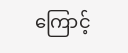ကြောင့်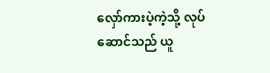လှော်ကားပဲ့ကဲ့သို့ လုပ်ဆောင်သည် ယူ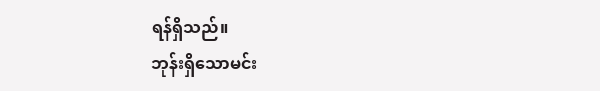ရန်ရှိသည်။
ဘုန်းရှိသောမင်း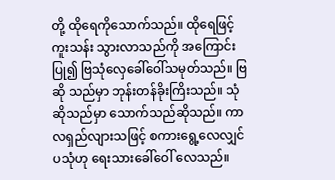တို့ ထိုရေကိုသောက်သည်။ ထိုရေဖြင့် ကူးသန်း သွားလာသည်ကို အကြောင်းပြု၍ ဗြသုံလှေခေါ်ဝေါ်သမုတ်သည်။ ဗြဆို သည်မှာ ဘုန်းတန်ခိုးကြိးသည်။ သုံဆိုသည်မှာ သောက်သည်ဆိုသည်။ ကာလရှည်လျားသဖြင့် စကားရွေ့လေလျှင် ပသုံဟု ရေးသားခေါ်ဝေါ် လေသည်။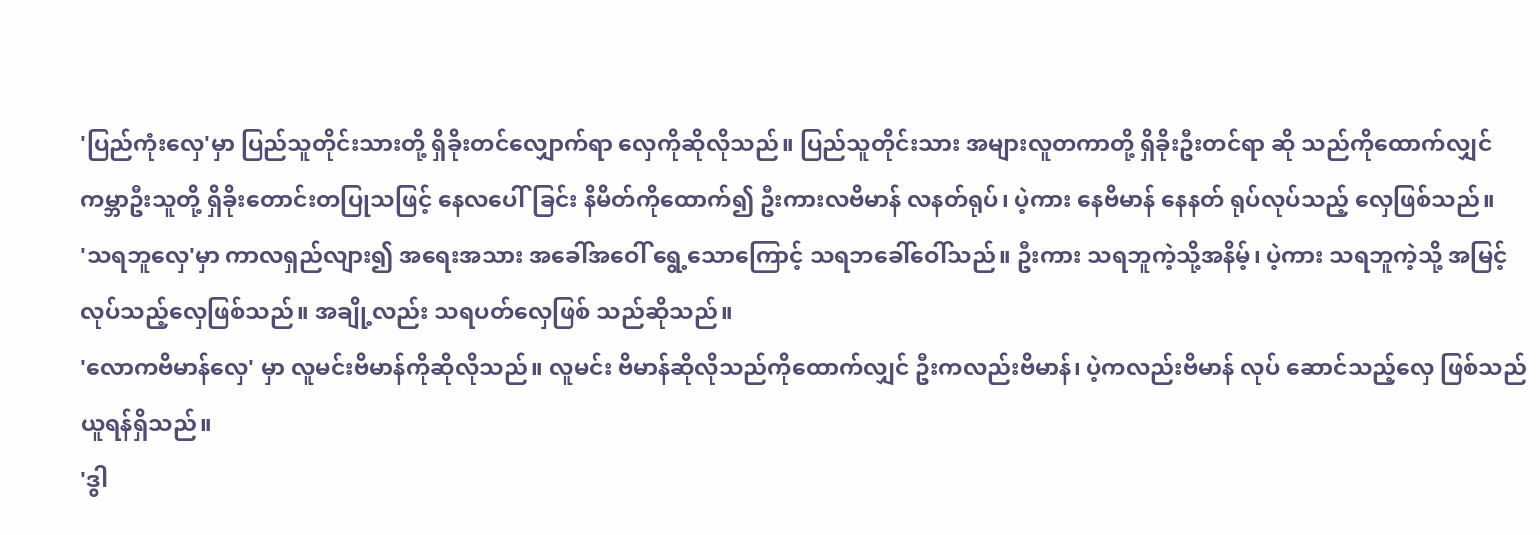'ပြည်ကုံးလှေ'မှာ ပြည်သူတိုင်းသားတို့ ရှိခိုးတင်လျှောက်ရာ လှေကိုဆိုလိုသည်။ ပြည်သူတိုင်းသား အများလူတကာတို့ ရှိခိုးဦးတင်ရာ ဆို သည်ကိုထောက်လျှင် ကမ္ဘာဦးသူတို့ ရှိခိုးတောင်းတပြုသဖြင့် နေလပေါ်ခြင်း နိမိတ်ကိုထောက်၍ ဦးကားလဗိမာန် လနတ်ရုပ်၊ ပဲ့ကား နေဗိမာန် နေနတ် ရုပ်လုပ်သည့် လှေဖြစ်သည်။
'သရဘူလှေ'မှာ ကာလရှည်လျား၍ အရေးအသား အခေါ်အဝေါ် ရွေ့သောကြောင့် သရဘခေါ်ဝေါ်သည်။ ဦးကား သရဘူကဲ့သို့အနိမ့်၊ ပဲ့ကား သရဘူကဲ့သို့ အမြင့်လုပ်သည့်လှေဖြစ်သည်။ အချို့လည်း သရပတ်လှေဖြစ် သည်ဆိုသည်။
'လောကဗိမာန်လှေ' မှာ လူမင်းဗိမာန်ကိုဆိုလိုသည်။ လူမင်း ဗိမာန်ဆိုလိုသည်ကိုထောက်လျှင် ဦးကလည်းဗိမာန်၊ ပဲ့ကလည်းဗိမာန် လုပ် ဆောင်သည့်လှေ ဖြစ်သည်ယူရန်ရှိသည်။
'ဒွါ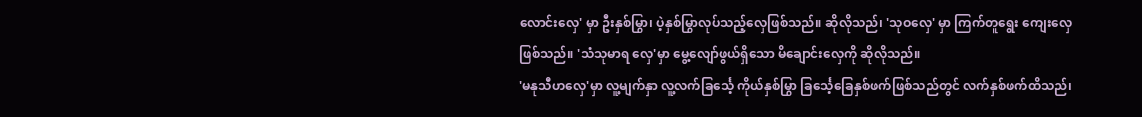လောင်းလှေ' မှာ ဦးနှစ်မြွာ၊ ပဲ့နှစ်မြွာလုပ်သည့်လှေဖြစ်သည်။ ဆိုလိုသည်၊ 'သုဝလှေ' မှာ ကြက်တူရွေး ကျေးလှေဖြစ်သည်။ 'သံသုမာရ လှေ'မှာ မွေ့လျော်ဖွယ်ရှိသော မိချောင်းလှေကို ဆိုလိုသည်။
'မနုသီဟလှေ'မှာ လူ့မျက်နှာ လူ့လက်ခြင်္သေ့ ကိုယ်နှစ်မြွာ ခြင်္သေ့ခြေနှစ်ဖက်ဖြစ်သည်တွင် လက်နှစ်ဖက်ထိသည်၊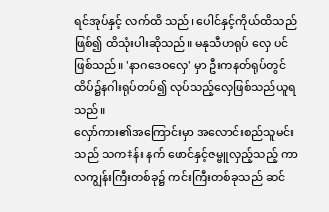ရင်အုပ်နှင့် လက်ထိ သည်၊ ပေါင်နှင့်ကိုယ်ထိသည်ဖြစ်၍ ထိသုံးပါးဆိုသည်။ မနုသီဟရုပ် လှေ ပင်ဖြစ်သည်။ 'နာဂဒေဝလှေ' မှာ ဦးကနတ်ရုပ်တွင် ထိပ်၌နဂါးရုပ်တပ်၍ လုပ်သည့်လှေဖြစ်သည်ယူရသည်။
လှော်ကား၏အကြောင်းမှာ အလောင်းစည်သူမင်းသည် သက‡န်း နက် ဖောင်နှင့်ဇမ္ဗူလှည့်သည့် ကာလကျွန်းကြီးတစ်ခု၌ ကင်းကြီးတစ်ခုသည် ဆင်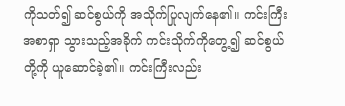ကိုသတ်၍ ဆင်စွယ်ကို အသိုက်ပြုလျက်နေ၏။ ကင်းကြီးအစာရှာ သွားသည့်အခိုက် ကင်းသိုက်ကိုတွေ့၍ ဆင်စွယ်တို့ကို ယူဆောင်ခဲ့၏။ ကင်းကြီးလည်း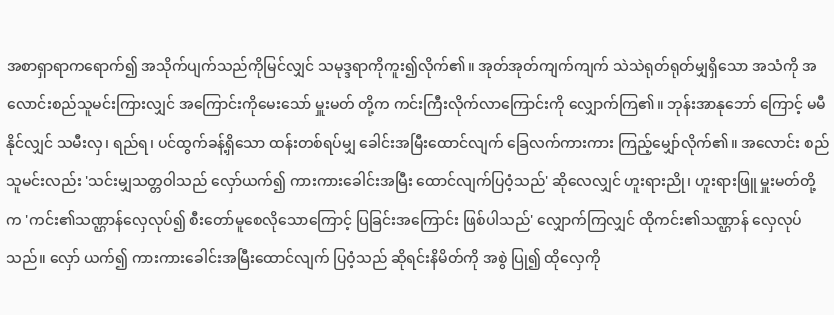အစာရှာရာကရောက်၍ အသိုက်ပျက်သည်ကိုမြင်လျှင် သမုဒ္ဒရာကိုကူး၍လိုက်၏။ အုတ်အုတ်ကျက်ကျက် သဲသဲရုတ်ရုတ်မျှရှိသော အသံကို အလောင်းစည်သူမင်းကြားလျှင် အကြောင်းကိုမေးသော် မှူးမတ် တို့က ကင်းကြီးလိုက်လာကြောင်းကို လျှောက်ကြ၏။ ဘုန်းအာနုဘော် ကြောင့် မမီနိုင်လျှင် သမီးလှ၊ ရည်ရ၊ ပင်ထွက်ခန့်ရှိသော ထန်းတစ်ရပ်မျှ ခေါင်းအမြီးထောင်လျက် ခြေလက်ကားကား ကြည့်မျှော်လိုက်၏။ အလောင်း စည်သူမင်းလည်း 'သင်းမျှသတ္တဝါသည် လှော်ယက်၍ ကားကားခေါင်းအမြီး ထောင်လျက်ပြဝံ့သည်' ဆိုလေလျှင် ဟူးရားညို၊ ဟူးရားဖြူ မှူးမတ်တို့က 'ကင်း၏သဏ္ဌာန်လှေလုပ်၍ စီးတော်မူစေလိုသောကြောင့် ပြခြင်းအကြောင်း ဖြစ်ပါသည်' လျှောက်ကြလျှင် ထိုကင်း၏သဏ္ဌာန် လှေလုပ်သည်။ လှော် ယက်၍ ကားကားခေါင်းအမြီးထောင်လျက် ပြဝံ့သည် ဆိုရင်းနိမိတ်ကို အစွဲ ပြု၍ ထိုလှေကို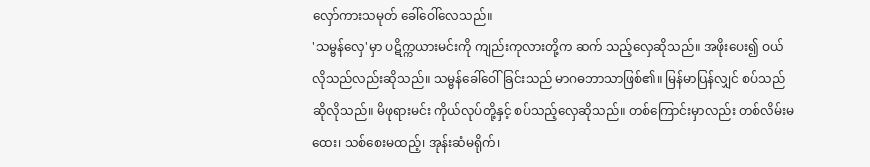လှော်ကားသမုတ် ခေါ်ဝေါ်လေသည်။
'သမ္ဗန်လှေ'မှာ ပဋိက္ကယားမင်းကို ကျည်းကုလားတို့က ဆက် သည့်လှေဆိုသည်။ အဖိုးပေး၍ ဝယ်လိုသည်လည်းဆိုသည်။ သမ္ဗန်ခေါ်ဝေါ် ခြင်းသည် မာဂဓဘာသာဖြစ်၏။ မြန်မာပြန်လျှင် စပ်သည် ဆိုလိုသည်။ မိဖုရားမင်း ကိုယ်လုပ်တို့နှင့် စပ်သည့်လှေဆိုသည်။ တစ်ကြောင်းမှာလည်း တစ်လိမ်းမထေး၊ သစ်စေးမထည့်၊ အုန်းဆံမရိုက်၊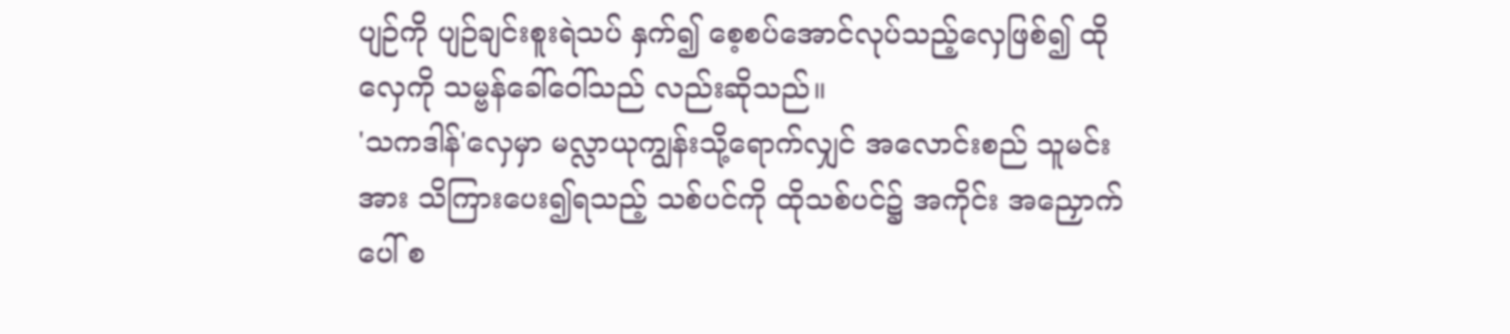ပျဉ်ကို ပျဉ်ချင်းစူးရဲသပ် နှက်၍ စေ့စပ်အောင်လုပ်သည့်လှေဖြစ်၍ ထိုလှေကို သမ္ဗန်ခေါ်ဝေါ်သည် လည်းဆိုသည်။
'သကဒါန်'လှေမှာ မလ္လာယုကျွန်းသို့ရောက်လျှင် အလောင်းစည် သူမင်းအား သိကြားပေး၍ရသည့် သစ်ပင်ကို ထိုသစ်ပင်၌ အကိုင်း အညှောက်ပေါ် စ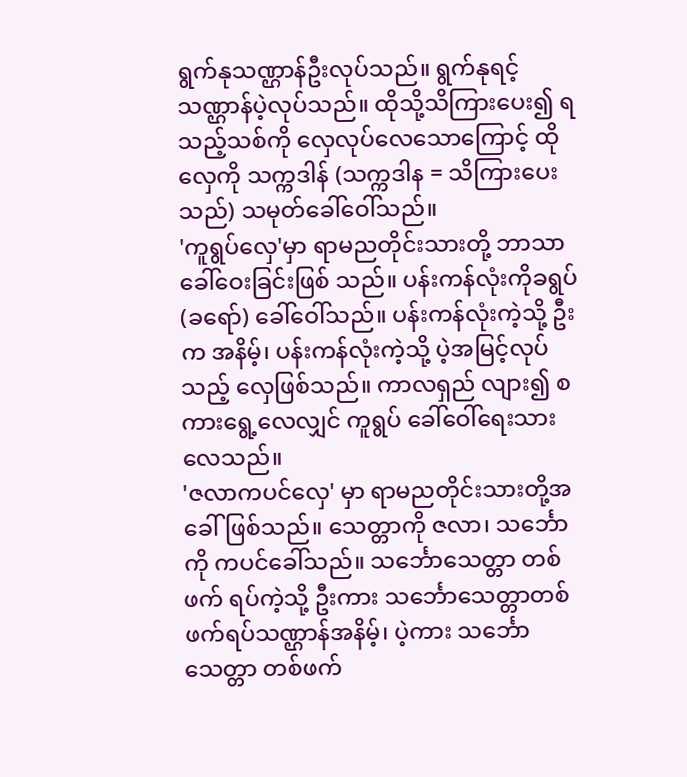ရွက်နုသဏ္ဌာန်ဦးလုပ်သည်။ ရွက်နုရင့်သဏ္ဌာန်ပဲ့လုပ်သည်။ ထိုသို့သိကြားပေး၍ ရသည့်သစ်ကို လှေလုပ်လေသောကြောင့် ထိုလှေကို သက္ကဒါန် (သက္ကဒါန = သိကြားပေးသည်) သမုတ်ခေါ်ဝေါ်သည်။
'ကူရွပ်လှေ'မှာ ရာမညတိုင်းသားတို့ ဘာသာခေါ်ဝေးခြင်းဖြစ် သည်။ ပန်းကန်လုံးကိုခရွပ်(ခရော်) ခေါ်ဝေါ်သည်။ ပန်းကန်လုံးကဲ့သို့ ဦးက အနိမ့်၊ ပန်းကန်လုံးကဲ့သို့ ပဲ့အမြင့်လုပ်သည့် လှေဖြစ်သည်။ ကာလရှည် လျား၍ စကားရွေ့လေလျှင် ကူရွပ် ခေါ်ဝေါ်ရေးသားလေသည်။
'ဇလာကပင်လှေ' မှာ ရာမညတိုင်းသားတို့အခေါ်ဖြစ်သည်။ သေတ္တာကို ဇလာ၊ သင်္ဘောကို ကပင်ခေါ်သည်။ သင်္ဘောသေတ္တာ တစ်ဖက် ရပ်ကဲ့သို့ ဦးကား သင်္ဘောသေတ္တာတစ်ဖက်ရပ်သဏ္ဌာန်အနိမ့်၊ ပဲ့ကား သင်္ဘောသေတ္တာ တစ်ဖက်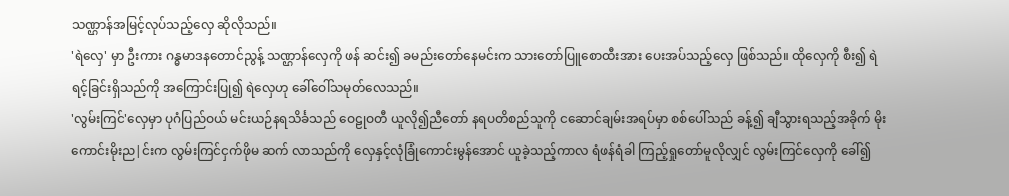သဏ္ဌာန်အမြင့်လုပ်သည့်လှေ ဆိုလိုသည်။
'ရဲလှေ' မှာ ဦးကား ဂန္ဓမာဒနတောင်ညွန့် သဏ္ဌာန်လှေကို ဖန် ဆင်း၍ ခမည်းတော်နေမင်းက သားတော်ပြူစောထီးအား ပေးအပ်သည့်လှေ ဖြစ်သည်။ ထိုလှေကို စီး၍ ရဲရင့်ခြင်းရှိသည်ကို အကြောင်းပြု၍ ရဲလှေဟု ခေါ်ဝေါ်သမုတ်လေသည်။
'လွမ်းကြင်'လှေမှာ ပုဂံပြည်ဝယ် မင်းယဉ်နရသိင်္ခသည် ဝေဠုဝတီ ယူလို၍ညီတော် နရပတိစည်သူကို ငဆောင်ချမ်းအရပ်မှာ စစ်ပေါ်သည် ခန့်၍ ချီသွားရသည့်အခိုက် မိုးကောင်းမိုးည|င်းက လွမ်းကြင်ငှက်ဖိုမ ဆက် လာသည်ကို လှေနှင့်လုံခြုံကောင်းမွန်အောင် ယူခဲ့သည့်ကာလ ရံဖန်ရံခါ ကြည့်ရှုတော်မူလိုလျှင် လွမ်းကြင်လှေကို ခေါ်၍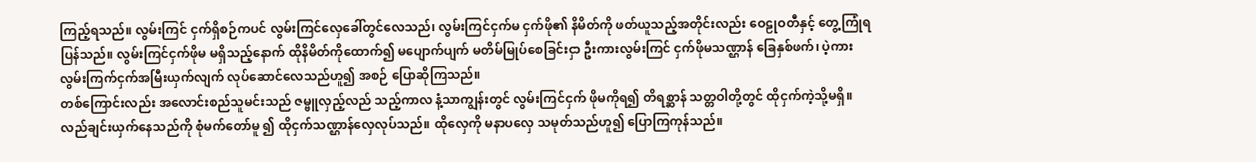ကြည့်ရသည်။ လွမ်းကြင် ငှက်ရှိစဉ်ကပင် လွမ်းကြင်လှေခေါ်တွင်လေသည်၊ လွမ်းကြင်ငှက်မ ငှက်ဖို၏ နိမိတ်ကို ဖတ်ယူသည့်အတိုင်းလည်း ဝေဠုဝတီနှင့် တွေ့ကြုံရပြန်သည်။ လွမ်းကြင်ငှက်ဖိုမ မရှိသည့်နောက် ထိုနိမိတ်ကိုထောက်၍ မပျောက်ပျက် မတိမ်မြုပ်စေခြင်းငှာ ဦးကားလွမ်းကြင် ငှက်ဖိုမသဏ္ဌာန် ခြေနှစ်ဖက်၊ ပဲ့ကား လွမ်းကြက်ငှက်အမြီးယှက်လျက် လုပ်ဆောင်လေသည်ဟူ၍ အစဉ် ပြောဆိုကြသည်။
တစ်ကြောင်းလည်း အလောင်းစည်သူမင်းသည် ဇမ္ဗူလှည့်လည် သည့်ကာလ နံ့သာကျွန်းတွင် လွမ်းကြင်ငှက် ဖိုမကိုရ၍ တိရစ္ဆာန် သတ္တဝါတို့တွင် ထိုငှက်ကဲ့သို့မရှိ။ လည်ချင်းယှက်နေသည်ကို စုံမက်တော်မူ ၍ ထိုငှက်သဏ္ဌာန်လှေလုပ်သည်။ ထိုလှေကို မနာပလှေ သမုတ်သည်ဟူ၍ ပြောကြကုန်သည်။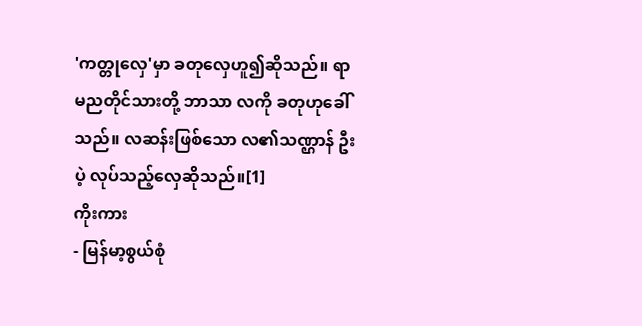'ကတ္တုလှေ'မှာ ခတုလှေဟူ၍ဆိုသည်။ ရာမညတိုင်သားတို့ ဘာသာ လကို ခတုဟုခေါ်သည်။ လဆန်းဖြစ်သော လ၏သဏ္ဌာန် ဦးပဲ့ လုပ်သည့်လှေဆိုသည်။[1]
ကိုးကား
- မြန်မာ့စွယ်စုံ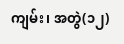ကျမ်း၊ အတွဲ(၁၂)